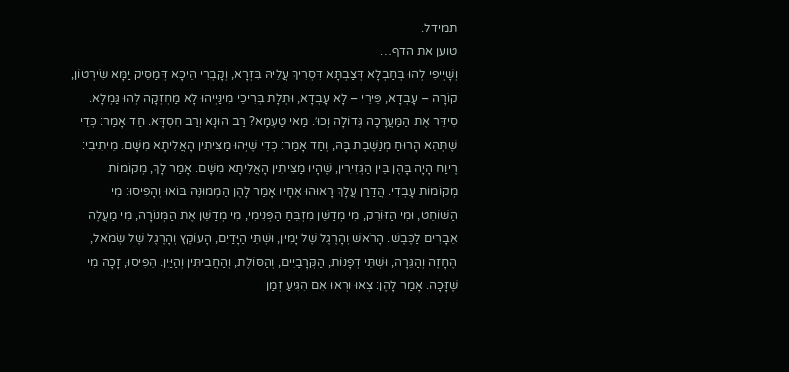תמידל.
טוען את הדף…
וְשָׁיְיפִי לְהוּ בְּחַבְלָא דְּצַבְתָּא דִּסְרִיךְ עֲלֵיהּ בִּזְרָא, וְקָבְרִי הֵיכָא דְּמַסֵּיק יַמָּא שִׂירְטוֹן, קוֹרָה – עָבְדָא, פֵּירֵי – לָא עָבְדָא, וּתְלָת בְּרִיכֵי מִינַּיְיהוּ לָא מַחְזְקָה לְהוּ גַּמְלָא. סִידֵּר אֶת הַמַּעֲרָכָה גְּדוֹלָה וְכוּ׳. מַאי טַעְמָא? רַב הוּנָא וְרַב חִסְדָּא. חַד אָמַר: כְּדֵי שֶׁתְּהֵא הָרוּחַ מְנַשֶּׁבֶת בָּהּ, וְחַד אָמַר: כְּדֵי שֶׁיְּהוּ מַצִּיתִין הָאֲלִיתָא מִשָּׁם. מֵיתִיבִי: רֶיוַח הָיָה בָּהֶן בֵּין הַגְּזִירִין, שֶׁהָיוּ מַצִּיתִין הָאֲלִיתָא מִשָּׁם. אָמַר לָךְ, מְקוֹמוֹת מְקוֹמוֹת עָבְדִי. הֲדַרַן עֲלָךְ רָאוּהוּ אֶחָיו אָמַר לָהֶן הַמְמוּנֶּה בּוֹאוּ וְהָפִיסוּ: מִי הַשּׁוֹחֵט, וּמִי הַזּוֹרֵק, מִי מְדַשֵּׁן מִזְבֵּחַ הַפְּנִימִי, מִי מְדַשֵּׁן אֶת הַמְּנוֹרָה, מִי מַעֲלֶה אֵבָרִים לַכֶּבֶשׁ. הָרֹאשׁ וְהָרֶגֶל שֶׁל יָמִין, וּשְׁתֵּי הַיָּדַיִם, הָעוֹקֶץ וְהָרֶגֶל שֶׁל שְׂמֹאל, הֶחָזֶה וְהַגֵּרָה, וּשְׁתֵּי דְפָנוֹת, הַקְּרָבַיִים, וְהַסּוֹלֶת, וְהַחֲבִיתִּין וְהַיַּיִן. הֵפִיסוּ, זָכָה מִי שֶׁזָּכָה. אָמַר לָהֶן: צְאוּ וּרְאוּ אִם הִגִּיעַ זְמַן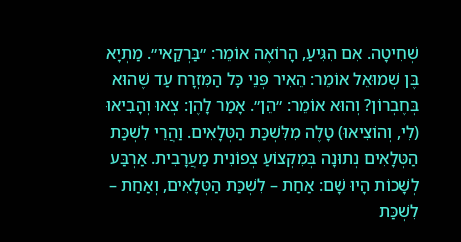שְׁחִיטָה. אִם הִגִּיעַ, הָרוֹאֶה אוֹמֵר: ״בַּרְקַאי״. מַתְיָא בֶּן שְׁמוּאֵל אוֹמֵר: הֵאִיר פְּנֵי כׇּל הַמִּזְרָח עַד שֶׁהוּא בְּחֶבְרוֹן? וְהוּא אוֹמֵר: ״הֵן״. אָמַר לָהֶן: צְאוּ וְהָבִיאוּ (לִי, וְהוֹצִיאוּ) טָלֶה מִלִּשְׁכַּת הַטְּלָאִים. וַהֲרֵי לִשְׁכַּת הַטְּלָאִים נְתוּנָה בְּמִקְצוֹעַ צְפוֹנִית מַעֲרָבִית. אַרְבַּע לְשָׁכוֹת הָיוּ שָׁם: אַחַת – לִשְׁכַּת הַטְּלָאִים, וְאַחַת – לִשְׁכַּת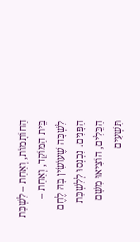הַחוֹתָמוֹת, וְאַחַת – לִשְׁכַּת בֵּית הַמּוֹקֵד, וְאַחַת – לִשְׁכָּה שֶׁעוֹשִׂין בָּהּ לֶחֶם הַפָּנִים. נִכְנְסוּ לְלִשְׁכַּת הַכֵּלִים, הוֹצִיאוּ מִשָּׁם תִּשְׁעִים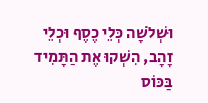וּשְׁלֹשָׁה כְּלֵי כֶסֶף וּכְלֵי זָהָב, הִשְׁקוּ אֶת הַתָּמִיד בַּכּוֹס